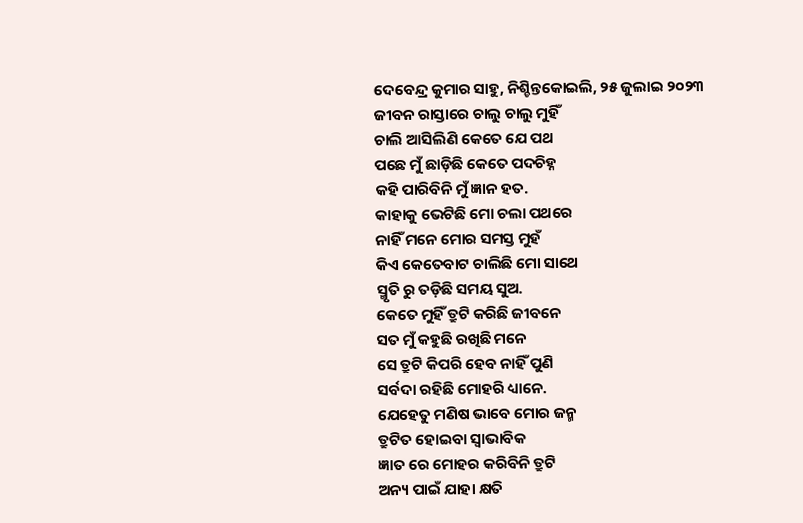ଦେବେନ୍ଦ୍ର କୁମାର ସାହୁ, ନିଶ୍ଚିନ୍ତକୋଇଲି, ୨୫ ଜୁଲାଇ ୨୦୨୩
ଜୀବନ ରାସ୍ତାରେ ଚାଲୁ ଚାଲୁ ମୁହିଁ
ଚାଲି ଆସିଲିଣି କେତେ ଯେ ପଥ
ପଛେ ମୁଁ ଛାଡ଼ିଛି କେତେ ପଦଚିହ୍ନ
କହି ପାରିବିନି ମୁଁ ଜ୍ଞାନ ହତ.
କାହାକୁ ଭେଟିଛି ମୋ ଚଲା ପଥରେ
ନାହିଁ ମନେ ମୋର ସମସ୍ତ ମୁହଁ
କିଏ କେତେବାଟ ଚାଲିଛି ମୋ ସାଥେ
ସ୍ମୃତି ରୁ ତଡ଼ିଛି ସମୟ ସୁଅ.
କେତେ ମୁହିଁ ତ୍ରୁଟି କରିଛି ଜୀବନେ
ସତ ମୁଁ କହୁଛି ରଖିଛି ମନେ
ସେ ତ୍ରୁଟି କିପରି ହେବ ନାହିଁ ପୁଣି
ସର୍ବଦା ରହିଛି ମୋହରି ଧ୍ୟାନେ.
ଯେହେତୁ ମଣିଷ ଭାବେ ମୋର ଜନ୍ମ
ତ୍ରୁଟିତ ହୋଇବା ସ୍ୱାଭାବିକ
ଜ୍ଞାତ ରେ ମୋହର କରିବିନି ତ୍ରୁଟି
ଅନ୍ୟ ପାଇଁ ଯାହା କ୍ଷତି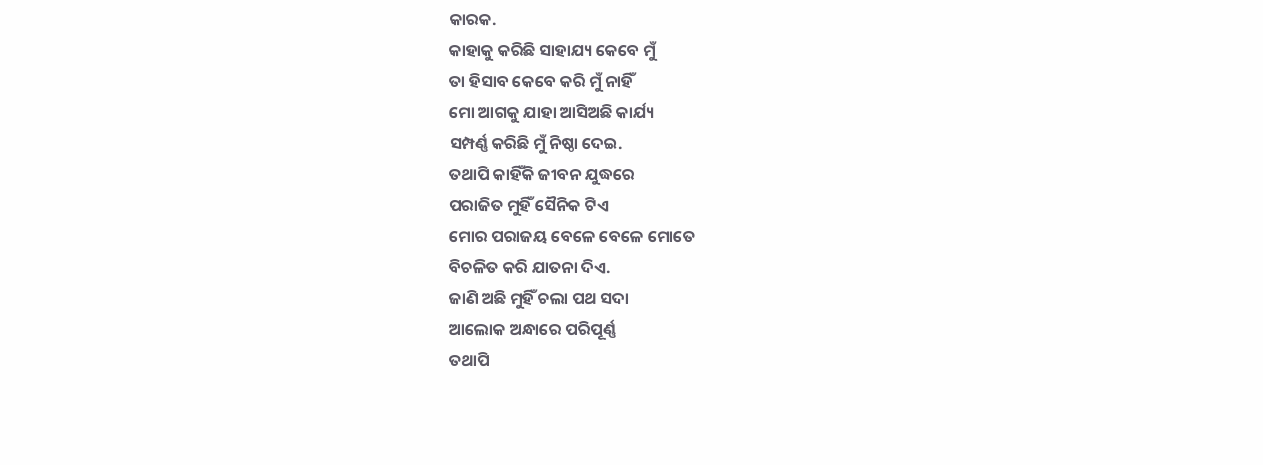କାରକ.
କାହାକୁ କରିଛି ସାହାଯ୍ୟ କେବେ ମୁଁ
ତା ହିସାବ କେବେ କରି ମୁଁ ନାହିଁ
ମୋ ଆଗକୁ ଯାହା ଆସିଅଛି କାର୍ଯ୍ୟ
ସମ୍ପର୍ଣ୍ଣ କରିଛି ମୁଁ ନିଷ୍ଠା ଦେଇ.
ତଥାପି କାହିଁକି ଜୀବନ ଯୁଦ୍ଧରେ
ପରାଜିତ ମୁହିଁ ସୈନିକ ଟିଏ
ମୋର ପରାଜୟ ବେଳେ ବେଳେ ମୋତେ
ବିଚଳିତ କରି ଯାତନା ଦିଏ.
ଜାଣି ଅଛି ମୁହିଁ ଚଲା ପଥ ସଦା
ଆଲୋକ ଅନ୍ଧାରେ ପରିପୂର୍ଣ୍ଣ
ତଥାପି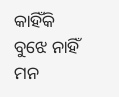କାହିଁକି ବୁଝେ ନାହିଁ ମନ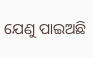ଯେଣୁ ପାଇଅଛି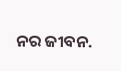ନର ଜୀବନ.